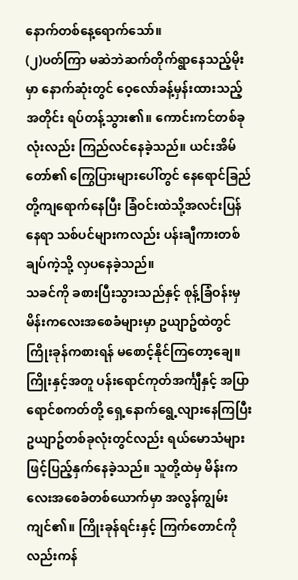နောက်တစ်နေ့ရောက်သော်။
(၂)ပတ်ကြာ မဆဲဘဲဆက်တိုက်ရွာနေသည့်မိုးမှာ နောက်ဆုံးတွင် ဝေ့လော်ခန့်မှန်းထားသည့်အတိုင်း ရပ်တန့်သွား၏။ ကောင်းကင်တစ်ခုလုံးလည်း ကြည်လင်နေခဲ့သည်။ ယင်းအိမ်တော်၏ ကြွေပြားများပေါ်တွင် နေရောင်ခြည်တို့ကျရောက်နေပြီး ခြံဝင်းထဲသို့အလင်းပြန်နေရာ သစ်ပင်များကလည်း ပန်းချီကားတစ်ချပ်ကဲ့သို့ လှပနေခဲ့သည်။
သခင်ကို ခစားပြီးသွားသည်နှင့် စုန့်ခြံဝန်းမှ မိန်းကလေးအစေခံများမှာ ဥယျာဥ်ထဲတွင် ကြိုးခုန်ကစားရန် မစောင့်နိုင်ကြတော့ချေ။ ကြိုးနှင့်အတူ ပန်းရောင်ကုတ်အင်္ကျီနှင့် အပြာရောင်စကတ်တို့ ရှေ့နောက်ရွေ့လျားနေကြပြီး ဥယျာဥ်တစ်ခုလုံးတွင်လည်း ရယ်မောသံများဖြင့်ပြည့်နှက်နေခဲ့သည်။ သူတို့ထဲမှ မိန်းကလေးအစေခံတစ်ယောက်မှာ အလွန်ကျွမ်းကျင်၏။ ကြိုးခုန်ရင်းနှင့် ကြက်တောင်ကိုလည်းကန်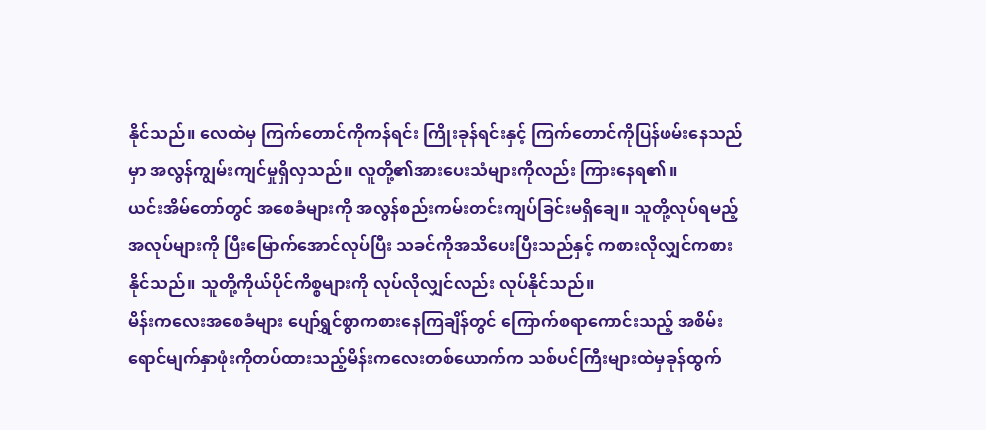နိုင်သည်။ လေထဲမှ ကြက်တောင်ကိုကန်ရင်း ကြိုးခုန်ရင်းနှင့် ကြက်တောင်ကိုပြန်ဖမ်းနေသည်မှာ အလွန်ကျွမ်းကျင်မှုရှိလှသည်။ လူတို့၏အားပေးသံများကိုလည်း ကြားနေရ၏။
ယင်းအိမ်တော်တွင် အစေခံများကို အလွန်စည်းကမ်းတင်းကျပ်ခြင်းမရှိချေ။ သူတို့လုပ်ရမည့်အလုပ်များကို ပြီးမြောက်အောင်လုပ်ပြီး သခင်ကိုအသိပေးပြီးသည်နှင့် ကစားလိုလျှင်ကစားနိုင်သည်။ သူတို့ကိုယ်ပိုင်ကိစ္စများကို လုပ်လိုလျှင်လည်း လုပ်နိုင်သည်။
မိန်းကလေးအစေခံများ ပျော်ရွှင်စွာကစားနေကြချိန်တွင် ကြောက်စရာကောင်းသည့် အစိမ်းရောင်မျက်နှာဖုံးကိုတပ်ထားသည့်မိန်းကလေးတစ်ယောက်က သစ်ပင်ကြီးများထဲမှခုန်ထွက်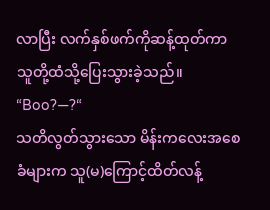လာပြီး လက်နှစ်ဖက်ကိုဆန့်ထုတ်ကာ သူတို့ထံသို့ပြေးသွားခဲ့သည်။
“Boo?—?“
သတိလွတ်သွားသော မိန်းကလေးအစေခံများက သူ(မ)ကြောင့်ထိတ်လန့်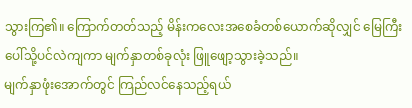သွားကြ၏။ ကြောက်တတ်သည့် မိန်းကလေးအစေခံတစ်ယောက်ဆိုလျှင် မြေကြီးပေါ်သို့ပင်လဲကျကာ မျက်နှာတစ်ခုလုံး ဖြူဖျော့သွားခဲ့သည်။
မျက်နှာဖုံးအောက်တွင် ကြည်လင်နေသည့်ရယ်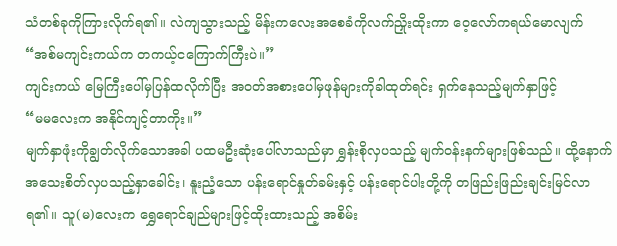သံတစ်ခုကိုကြားလိုက်ရ၏။ လဲကျသွားသည့် မိန်းကလေးအစေခံကိုလက်ညှိုးထိုးကာ ဝေ့လော်ကရယ်မောလျက်
“အစ်မကျင်းကယ်က တကယ့်ငကြောက်ကြီးပဲ။”
ကျင်းကယ် မြေကြီးပေါ်မှပြန်ထလိုက်ပြီး အဝတ်အစားပေါ်မှဖုန်များကိုခါထုတ်ရင်း ရှက်နေသည့်မျက်နှာဖြင့်
“မမလေးက အနိုင်ကျင့်တာကိုး။”
မျက်နှာဖုံးကိုချွတ်လိုက်သောအခါ ပထမဦးဆုံးပေါ်လာသည်မှာ ရွှန်းစိုလှပသည့် မျက်ဝန်းနက်များဖြစ်သည်။ ထို့နောက် အသေးစိတ်လှပသည့်နှာခေါင်း၊ နူးညံ့သော ပန်းရောင်နှုတ်ခမ်းနှင့် ပန်းရောင်ပါးတို့ကို တဖြည်းဖြည်းချင်းမြင်လာရ၏။ သူ(မ)လေးက ရွှေရောင်ချည်များဖြင့်ထိုးထားသည့် အစိမ်း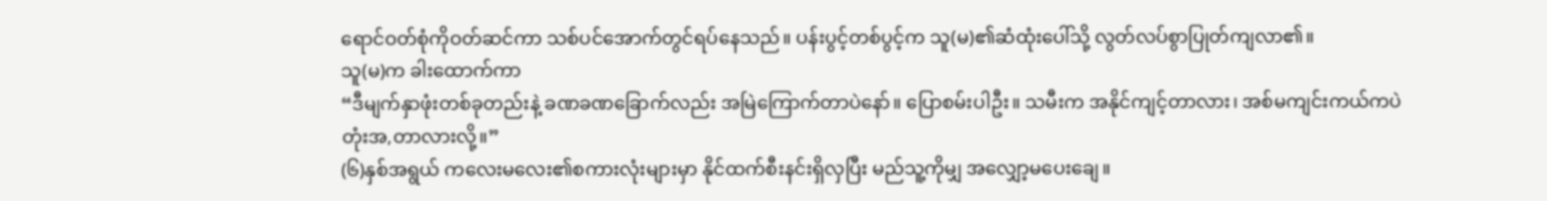ရောင်ဝတ်စုံကိုဝတ်ဆင်ကာ သစ်ပင်အောက်တွင်ရပ်နေသည်။ ပန်းပွင့်တစ်ပွင့်က သူ(မ)၏ဆံထုံးပေါ်သို့ လွတ်လပ်စွာပြုတ်ကျလာ၏။
သူ(မ)က ခါးထောက်ကာ
“ဒီမျက်နှာဖုံးတစ်ခုတည်းနဲ့ ခဏခဏခြောက်လည်း အမြဲကြောက်တာပဲနော်။ ပြောစမ်းပါဦး။ သမီးက အနိုင်ကျင့်တာလား၊ အစ်မကျင်းကယ်ကပဲ တုံးအ,တာလားလို့။”
(၆)နှစ်အရွယ် ကလေးမလေး၏စကားလုံးများမှာ နိုင်ထက်စီးနင်းရှိလှပြီး မည်သူ့ကိုမျှ အလျှော့မပေးချေ။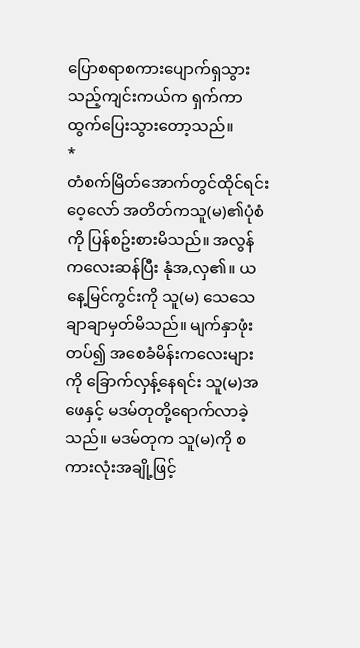ပြောစရာစကားပျောက်ရှသွားသည့်ကျင်းကယ်က ရှက်ကာ ထွက်ပြေးသွားတော့သည်။
*
တံစက်မြိတ်အောက်တွင်ထိုင်ရင်း ဝေ့လော် အတိတ်ကသူ(မ)၏ပုံစံကို ပြန်စဥ်းစားမိသည်။ အလွန်ကလေးဆန်ပြီး နုံအ,လှ၏။ ယနေ့မြင်ကွင်းကို သူ(မ) သေသေချာချာမှတ်မိသည်။ မျက်နှာဖုံးတပ်၍ အစေခံမိန်းကလေးများကို ခြောက်လှန့်နေရင်း သူ(မ)အဖေနှင့် မဒမ်တုတို့ရောက်လာခဲ့သည်။ မဒမ်တုက သူ(မ)ကို စကားလုံးအချို့ဖြင့်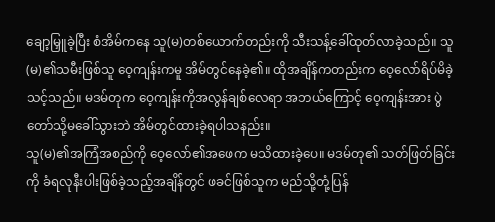ချော့မြှူခဲ့ပြီး စံအိမ်ကနေ သူ(မ)တစ်ယောက်တည်းကို သီးသန့်ခေါ်ထုတ်လာခဲ့သည်။ သူ(မ)၏သမီးဖြစ်သူ ဝေ့ကျန်းကမူ အိမ်တွင်နေခဲ့၏။ ထိုအချိန်ကတည်းက ဝေ့လော်ရိပ်မိခဲ့သင့်သည်။ မဒမ်တုက ဝေ့ကျန်းကိုအလွန်ချစ်လေရာ အဘယ်ကြောင့် ဝေ့ကျန်းအား ပွဲတော်သို့မခေါ်သွားဘဲ အိမ်တွင်ထားခဲ့ရပါသနည်း။
သူ(မ)၏အကြံအစည်ကို ဝေ့လော်၏အဖေက မသိထားခဲ့ပေ။ မဒမ်တု၏ သတ်ဖြတ်ခြင်းကို ခံရလုနီးပါးဖြစ်ခဲ့သည့်အချိန်တွင် ဖခင်ဖြစ်သူက မည်သို့တုံ့ပြန်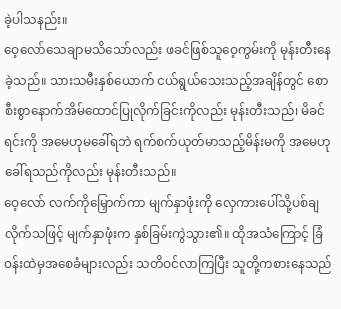ခဲ့ပါသနည်း။
ဝေ့လော်သေချာမသိသော်လည်း ဖခင်ဖြစ်သူဝေ့ကွမ်းကို မုန်းတီးနေခဲ့သည်။ သားသမီးနှစ်ယောက် ငယ်ရွယ်သေးသည့်အချိန်တွင် စောစီးစွာနောက်အိမ်ထောင်ပြုလိုက်ခြင်းကိုလည်း မုန်းတီးသည်၊ မိခင်ရင်းကို အမေဟုမခေါ်ရဘဲ ရက်စက်ယုတ်မာသည့်မိန်းမကို အမေဟုခေါ်ရသည်ကိုလည်း မုန်းတီးသည်။
ဝေ့လော် လက်ကိုမြှောက်ကာ မျက်နှာဖုံးကို လှေကားပေါ်သို့ပစ်ချလိုက်သဖြင့် မျက်နှာဖုံးက နှစ်ခြမ်းကွဲသွား၏။ ထိုအသံကြောင့် ခြံဝန်းထဲမှအစေခံများလည်း သတိဝင်လာကြပြီး သူတို့ကစားနေသည်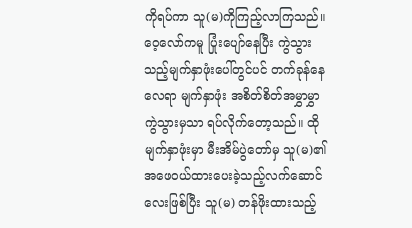ကိုရပ်ကာ သူ(မ)ကိုကြည့်လာကြသည်။ ဝေ့လော်ကမူ ပြုံးပျော်နေပြီး ကွဲသွားသည့်မျက်နှာဖုံးပေါ်တွင်ပင် တက်ခုန်နေလေရာ မျက်နှာဖုံး အစိတ်စိတ်အမွှာမွှာကွဲသွားမှသာ ရပ်လိုက်တော့သည်။ ထိုမျက်နှာဖုံးမှာ မီးအိမ်ပွဲတော်မှ သူ(မ)၏အဖေဝယ်ထားပေးခဲ့သည့်လက်ဆောင်လေးဖြစ်ပြီး သူ(မ) တန်ဖိုးထားသည့်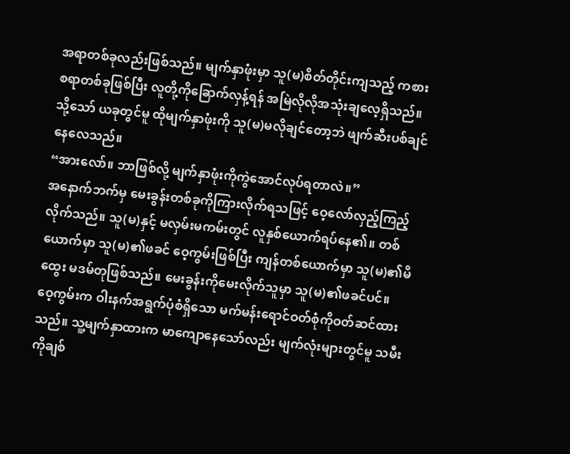အရာတစ်ခုလည်းဖြစ်သည်။ မျက်နှာဖုံးမှာ သူ(မ)စိတ်တိုင်းကျသည့် ကစားစရာတစ်ခုဖြစ်ပြီး လူတို့ကိုခြောက်လှန့်ရန် အမြဲလိုလိုအသုံးချလေ့ရှိသည်။ သို့သော် ယခုတွင်မူ ထိုမျက်နှာဖုံးကို သူ(မ)မလိုချင်တော့ဘဲ ဖျက်ဆီးပစ်ချင်နေလေသည်။
“အားလော်။ ဘာဖြစ်လို့ မျက်နှာဖုံးကိုကွဲအောင်လုပ်ရတာလဲ။”
အနောက်ဘက်မှ မေးခွန်းတစ်ခုကိုကြားလိုက်ရသဖြင့် ဝေ့လော်လှည့်ကြည့်လိုက်သည်။ သူ(မ)နှင့် မလှမ်းမကမ်းတွင် လူနှစ်ယောက်ရပ်နေ၏။ တစ်ယောက်မှာ သူ(မ)၏ဖခင် ဝေ့ကွမ်းဖြစ်ပြီး ကျန်တစ်ယောက်မှာ သူ(မ)၏မိထွေး မဒမ်တုဖြစ်သည်။ မေးခွန်းကိုမေးလိုက်သူမှာ သူ(မ)၏ဖခင်ပင်။
ဝေ့ကွမ်းက ဝါးနက်အရွက်ပုံစံရှိသော မက်မန်းရောင်ဝတ်စုံကိုဝတ်ဆင်ထားသည်။ သူ့မျက်နှာထားက မာကျောနေသော်လည်း မျက်လုံးများတွင်မူ သမီးကိုချစ်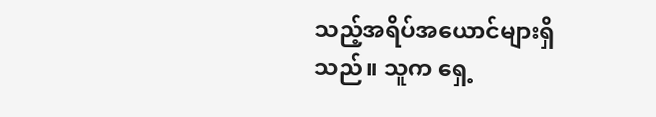သည့်အရိပ်အယောင်များရှိသည်။ သူက ရှေ့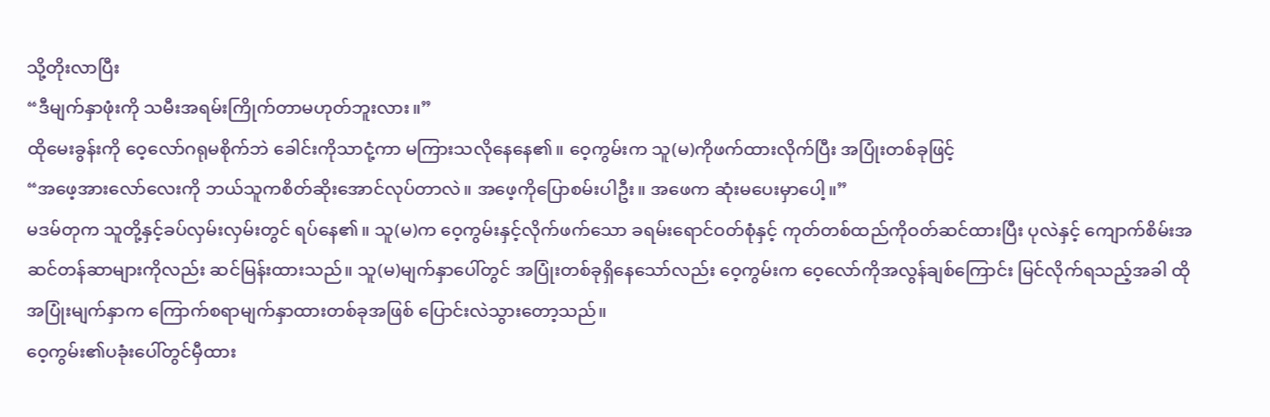သို့တိုးလာပြီး
“ဒီမျက်နှာဖုံးကို သမီးအရမ်းကြိုက်တာမဟုတ်ဘူးလား။”
ထိုမေးခွန်းကို ဝေ့လော်ဂရုမစိုက်ဘဲ ခေါင်းကိုသာငုံ့ကာ မကြားသလိုနေနေ၏။ ဝေ့ကွမ်းက သူ(မ)ကိုဖက်ထားလိုက်ပြီး အပြုံးတစ်ခုဖြင့်
“အဖေ့အားလော်လေးကို ဘယ်သူကစိတ်ဆိုးအောင်လုပ်တာလဲ။ အဖေ့ကိုပြောစမ်းပါဦး။ အဖေက ဆုံးမပေးမှာပေါ့။”
မဒမ်တုက သူတို့နှင့်ခပ်လှမ်းလှမ်းတွင် ရပ်နေ၏။ သူ(မ)က ဝေ့ကွမ်းနှင့်လိုက်ဖက်သော ခရမ်းရောင်ဝတ်စုံနှင့် ကုတ်တစ်ထည်ကိုဝတ်ဆင်ထားပြီး ပုလဲနှင့် ကျောက်စိမ်းအဆင်တန်ဆာများကိုလည်း ဆင်မြန်းထားသည်။ သူ(မ)မျက်နှာပေါ်တွင် အပြုံးတစ်ခုရှိနေသော်လည်း ဝေ့ကွမ်းက ဝေ့လော်ကိုအလွန်ချစ်ကြောင်း မြင်လိုက်ရသည့်အခါ ထိုအပြုံးမျက်နှာက ကြောက်စရာမျက်နှာထားတစ်ခုအဖြစ် ပြောင်းလဲသွားတော့သည်။
ဝေ့ကွမ်း၏ပခုံးပေါ်တွင်မှီထား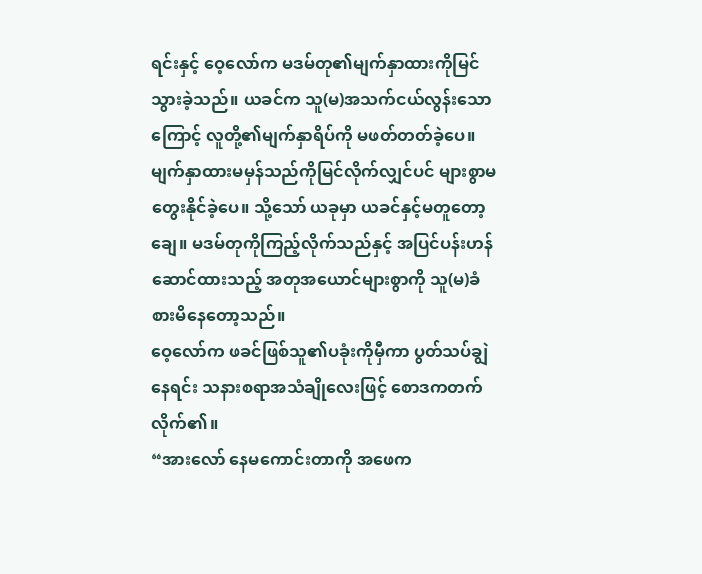ရင်းနှင့် ဝေ့လော်က မဒမ်တု၏မျက်နှာထားကိုမြင်သွားခဲ့သည်။ ယခင်က သူ(မ)အသက်ငယ်လွန်းသောကြောင့် လူတို့၏မျက်နှာရိပ်ကို မဖတ်တတ်ခဲ့ပေ။ မျက်နှာထားမမှန်သည်ကိုမြင်လိုက်လျှင်ပင် များစွာမတွေးနိုင်ခဲ့ပေ။ သို့သော် ယခုမှာ ယခင်နှင့်မတူတော့ချေ။ မဒမ်တုကိုကြည့်လိုက်သည်နှင့် အပြင်ပန်းဟန်ဆောင်ထားသည့် အတုအယောင်များစွာကို သူ(မ)ခံစားမိနေတော့သည်။
ဝေ့လော်က ဖခင်ဖြစ်သူ၏ပခုံးကိုမှီကာ ပွတ်သပ်ချွဲနေရင်း သနားစရာအသံချိုလေးဖြင့် စောဒကတက်လိုက်၏။
“အားလော် နေမကောင်းတာကို အဖေက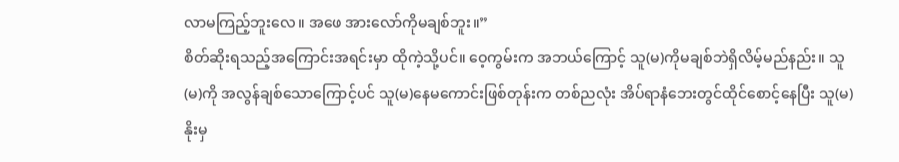လာမကြည့်ဘူးလေ။ အဖေ အားလော်ကိုမချစ်ဘူး။”
စိတ်ဆိုးရသည့်အကြောင်းအရင်းမှာ ထိုကဲ့သို့ပင်။ ဝေ့ကွမ်းက အဘယ်ကြောင့် သူ(မ)ကိုမချစ်ဘဲရှိလိမ့်မည်နည်း။ သူ(မ)ကို အလွန်ချစ်သောကြောင့်ပင် သူ(မ)နေမကောင်းဖြစ်တုန်းက တစ်ညလုံး အိပ်ရာနံဘေးတွင်ထိုင်စောင့်နေပြီး သူ(မ)နိုးမှ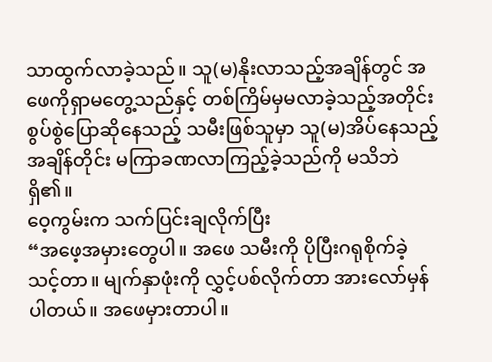သာထွက်လာခဲ့သည်။ သူ(မ)နိုးလာသည့်အချိန်တွင် အဖေကိုရှာမတွေ့သည်နှင့် တစ်ကြိမ်မှမလာခဲ့သည့်အတိုင်း စွပ်စွဲပြောဆိုနေသည့် သမီးဖြစ်သူမှာ သူ(မ)အိပ်နေသည့်အချိန်တိုင်း မကြာခဏလာကြည့်ခဲ့သည်ကို မသိဘဲရှိ၏။
ဝေ့ကွမ်းက သက်ပြင်းချလိုက်ပြီး
“အဖေ့အမှားတွေပါ။ အဖေ သမီးကို ပိုပြီးဂရုစိုက်ခဲ့သင့်တာ။ မျက်နှာဖုံးကို လွှင့်ပစ်လိုက်တာ အားလော်မှန်ပါတယ်။ အဖေမှားတာပါ။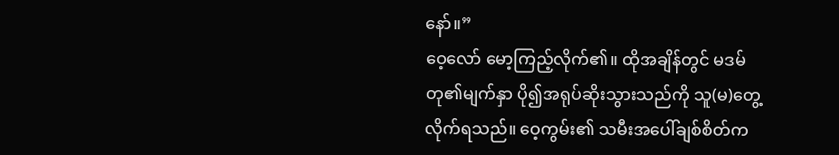နော်။”
ဝေ့လော် မော့ကြည့်လိုက်၏။ ထိုအချိန်တွင် မဒမ်တု၏မျက်နှာ ပို၍အရုပ်ဆိုးသွားသည်ကို သူ(မ)တွေ့လိုက်ရသည်။ ဝေ့ကွမ်း၏ သမီးအပေါ်ချစ်စိတ်က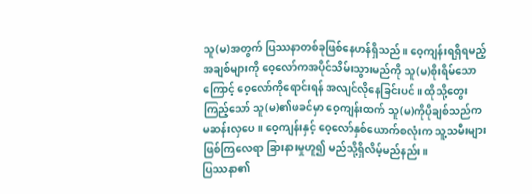သူ(မ)အတွက် ပြဿနာတစ်ခုဖြစ်နေဟန်ရှိသည်။ ဝေ့ကျန်းရရှိရမည့် အချစ်များကို ဝေ့လော်ကအပိုင်သိမ်းသွားမည်ကို သူ(မ)စိုးရိမ်သောကြောင့် ဝေ့လော်ကိုရောင်းရန် အလျင်လိုနေခြင်းပင်။ ထိုသို့တွေးကြည့်သော် သူ(မ)၏ဖခင်မှာ ဝေ့ကျန်းထက် သူ(မ)ကိုပိုချစ်သည်က မဆန်းလှပေ။ ဝေ့ကျန်းနှင့် ဝေ့လော်နှစ်ယောက်စလုံးက သူ့သမီးများဖြစ်ကြလေရာ ခြားနားမှုဟူ၍ မည်သို့ရှိလိမ့်မည်နည်း။
ပြဿနာ၏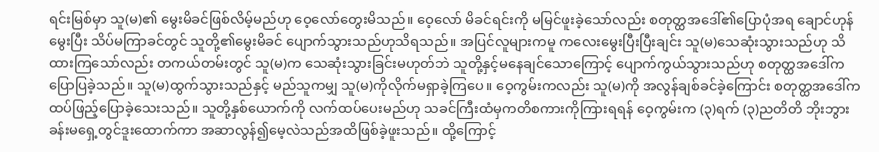ရင်းမြစ်မှာ သူ(မ)၏ မွေးမိခင်ဖြစ်လိမ့်မည်ဟု ဝေ့လော်တွေးမိသည်။ ဝေ့လော် မိခင်ရင်းကို မမြင်ဖူးခဲ့သော်လည်း စတုတ္ထအဒေါ်၏ပြောပုံအရ ချောင်ဟုန်မွေးပြီး သိပ်မကြာခင်တွင် သူတို့၏မွေးမိခင် ပျောက်သွားသည်ဟုသိရသည်။ အပြင်လူများကမူ ကလေးမွေးပြီးပြီးချင်း သူ(မ)သေဆုံးသွားသည်ဟု သိထားကြသော်လည်း တကယ်တမ်းတွင် သူ(မ)က သေဆုံးသွားခြင်းမဟုတ်ဘဲ သူတို့နှင့်မနေချင်သောကြောင့် ပျောက်ကွယ်သွားသည်ဟု စတုတ္ထအဒေါ်ကပြောပြခဲ့သည်။ သူ(မ)ထွက်သွားသည်နှင့် မည်သူကမျှ သူ(မ)ကိုလိုက်မရှာခဲ့ကြပေ။ ဝေ့ကွမ်းကလည်း သူ(မ)ကို အလွန်ချစ်ခင်ခဲ့ကြောင်း စတုတ္ထအဒေါ်က ထပ်ဖြည့်ပြောခဲ့သေးသည်။ သူတို့နှစ်ယောက်ကို လက်ထပ်ပေးမည်ဟု သခင်ကြီးထံမှကတိစကားကိုကြားရရန် ဝေ့ကွမ်းက (၃)ရက် (၃)ညတိတိ ဘိုးဘွားခန်းမရှေ့တွင်ဒူးထောက်ကာ အဆာလွန်၍မေ့လဲသည်အထိဖြစ်ခဲ့ဖူးသည်။ ထို့ကြောင့်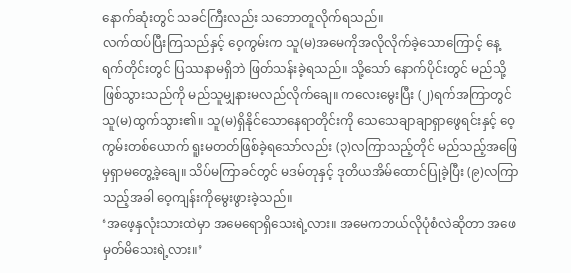နောက်ဆုံးတွင် သခင်ကြီးလည်း သဘောတူလိုက်ရသည်။
လက်ထပ်ပြီးကြသည်နှင့် ဝေ့ကွမ်းက သူ(မ)အမေကိုအလိုလိုက်ခဲ့သောကြောင့် နေ့ရက်တိုင်းတွင် ပြဿနာမရှိဘဲ ဖြတ်သန်းခဲ့ရသည်။ သို့သော် နောက်ပိုင်းတွင် မည်သို့ဖြစ်သွားသည်ကို မည်သူမျှနားမလည်လိုက်ချေ။ ကလေးမွေးပြီး (၂)ရက်အကြာတွင် သူ(မ)ထွက်သွား၏။ သူ(မ)ရှိနိုင်သောနေရာတိုင်းကို သေသေချာချာရှာဖွေရင်းနှင့် ဝေ့ကွမ်းတစ်ယောက် ရူးမတတ်ဖြစ်ခဲ့ရသော်လည်း (၃)လကြာသည့်တိုင် မည်သည့်အဖြေမှရှာမတွေ့ခဲ့ချေ။ သိပ်မကြာခင်တွင် မဒမ်တုနှင့် ဒုတိယအိမ်ထောင်ပြုခဲ့ပြီး (၉)လကြာသည့်အခါ ဝေ့ကျန်းကိုမွေးဖွားခဲ့သည်။
‘အဖေ့နှလုံးသားထဲမှာ အမေရောရှိသေးရဲ့လား။ အမေကဘယ်လိုပုံစံလဲဆိုတာ အဖေ မှတ်မိသေးရဲ့လား။’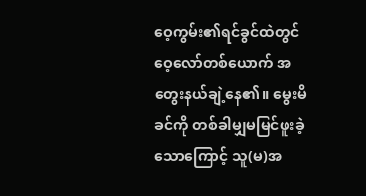ဝေ့ကွမ်း၏ရင်ခွင်ထဲတွင် ဝေ့လော်တစ်ယောက် အတွေးနယ်ချဲ့နေ၏။ မွေးမိခင်ကို တစ်ခါမျှမမြင်ဖူးခဲ့သောကြောင့် သူ(မ)အ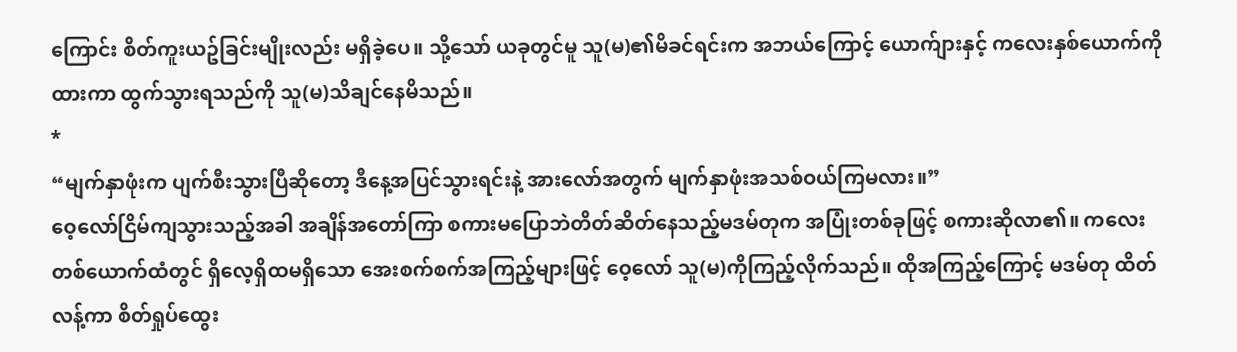ကြောင်း စိတ်ကူးယဥ်ခြင်းမျိုးလည်း မရှိခဲ့ပေ။ သို့သော် ယခုတွင်မူ သူ(မ)၏မိခင်ရင်းက အဘယ်ကြောင့် ယောက်ျားနှင့် ကလေးနှစ်ယောက်ကိုထားကာ ထွက်သွားရသည်ကို သူ(မ)သိချင်နေမိသည်။
*
“မျက်နှာဖုံးက ပျက်စီးသွားပြီဆိုတော့ ဒီနေ့အပြင်သွားရင်းနဲ့ အားလော်အတွက် မျက်နှာဖုံးအသစ်ဝယ်ကြမလား။”
ဝေ့လော်ငြိမ်ကျသွားသည့်အခါ အချိန်အတော်ကြာ စကားမပြောဘဲတိတ်ဆိတ်နေသည့်မဒမ်တုက အပြုံးတစ်ခုဖြင့် စကားဆိုလာ၏။ ကလေးတစ်ယောက်ထံတွင် ရှိလေ့ရှိထမရှိသော အေးစက်စက်အကြည့်များဖြင့် ဝေ့လော် သူ(မ)ကိုကြည့်လိုက်သည်။ ထိုအကြည့်ကြောင့် မဒမ်တု ထိတ်လန့်ကာ စိတ်ရှုပ်ထွေး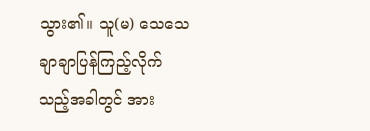သွား၏။ သူ(မ) သေသေချာချာပြန်ကြည့်လိုက်သည့်အခါတွင် အား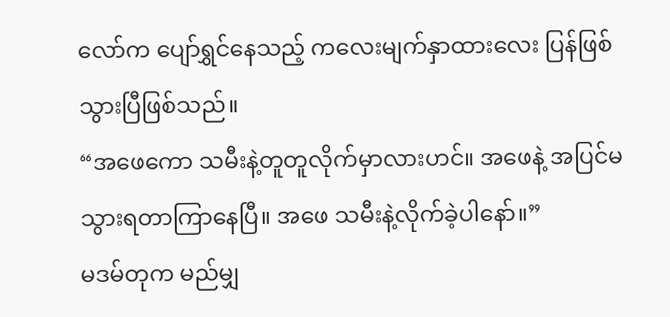လော်က ပျော်ရွှင်နေသည့် ကလေးမျက်နှာထားလေး ပြန်ဖြစ်သွားပြီဖြစ်သည်။
“အဖေကော သမီးနဲ့တူတူလိုက်မှာလားဟင်။ အဖေနဲ့ အပြင်မသွားရတာကြာနေပြီ။ အဖေ သမီးနဲ့လိုက်ခဲ့ပါနော်။”
မဒမ်တုက မည်မျှ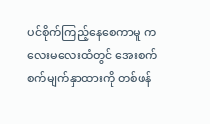ပင်စိုက်ကြည့်နေစေကာမူ ကလေးမလေးထံတွင် အေးစက်စက်မျက်နှာထားကို တစ်ဖန်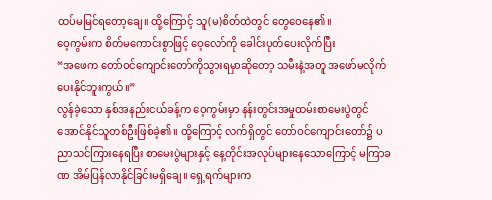ထပ်မမြင်ရတော့ချေ။ ထို့ကြောင့် သူ(မ)စိတ်ထဲတွင် တွေဝေနေ၏။
ဝေ့ကွမ်းက စိတ်မကောင်းစွာဖြင့် ဝေ့လော်ကို ခေါင်းပုတ်ပေးလိုက်ပြီး
“အဖေက တော်ဝင်ကျောင်းတော်ကိုသွားရမှာဆိုတော့ သမီးနဲ့အတူ အဖော်မလိုက်ပေးနိုင်ဘူးကွယ်။”
လွန်ခဲ့သော နှစ်အနည်းငယ်ခန့်က ဝေ့ကွမ်းမှာ နန်းတွင်းအမှုထမ်းစာမေးပွဲတွင် အောင်နိုင်သူတစ်ဦးဖြစ်ခဲ့၏။ ထို့ကြောင့် လက်ရှိတွင် တော်ဝင်ကျောင်းတော်၌ ပညာသင်ကြားနေရပြီး စာမေးပွဲများနှင့် နေ့တိုင်းအလုပ်များနေသောကြောင့် မကြာခဏ အိမ်ပြန်လာနိုင်ခြင်းမရှိချေ။ ရှေ့ရက်များက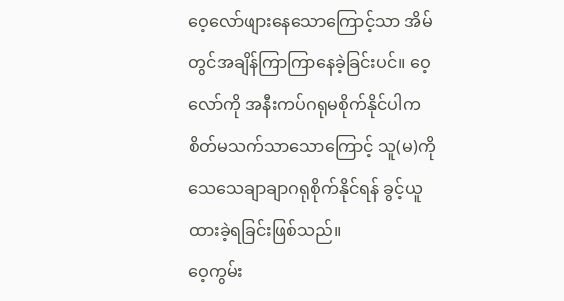ဝေ့လော်ဖျားနေသောကြောင့်သာ အိမ်တွင်အချိန်ကြာကြာနေခဲ့ခြင်းပင်။ ဝေ့လော်ကို အနီးကပ်ဂရုမစိုက်နိုင်ပါက စိတ်မသက်သာသောကြောင့် သူ(မ)ကို သေသေချာချာဂရုစိုက်နိုင်ရန် ခွင့်ယူထားခဲ့ရခြင်းဖြစ်သည်။
ဝေ့ကွမ်း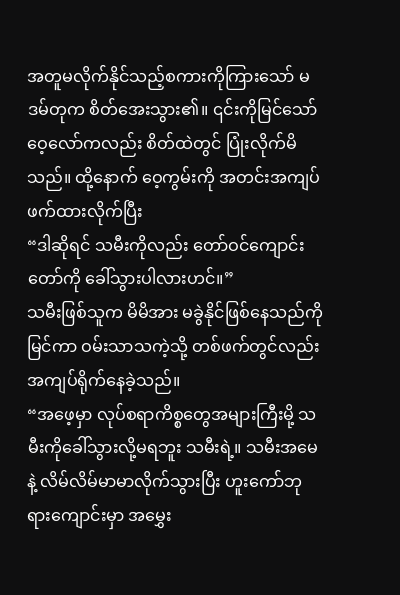အတူမလိုက်နိုင်သည့်စကားကိုကြားသော် မဒမ်တုက စိတ်အေးသွား၏။ ၎င်းကိုမြင်သော် ဝေ့လော်ကလည်း စိတ်ထဲတွင် ပြုံးလိုက်မိသည်။ ထို့နောက် ဝေ့ကွမ်းကို အတင်းအကျပ်ဖက်ထားလိုက်ပြီး
“ဒါဆိုရင် သမီးကိုလည်း တော်ဝင်ကျောင်းတော်ကို ခေါ်သွားပါလားဟင်။”
သမီးဖြစ်သူက မိမိအား မခွဲနိုင်ဖြစ်နေသည်ကိုမြင်ကာ ဝမ်းသာသကဲ့သို့ တစ်ဖက်တွင်လည်း အကျပ်ရိုက်နေခဲ့သည်။
“အဖေ့မှာ လုပ်စရာကိစ္စတွေအများကြီးမို့ သမီးကိုခေါ်သွားလို့မရဘူး သမီးရဲ့။ သမီးအမေနဲ့ လိမ်လိမ်မာမာလိုက်သွားပြီး ဟူးကော်ဘုရားကျောင်းမှာ အမွှေး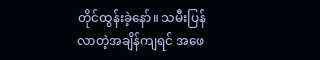တိုင်ထွန်းခဲ့နော်။ သမီးပြန်လာတဲ့အချိန်ကျရင် အဖေ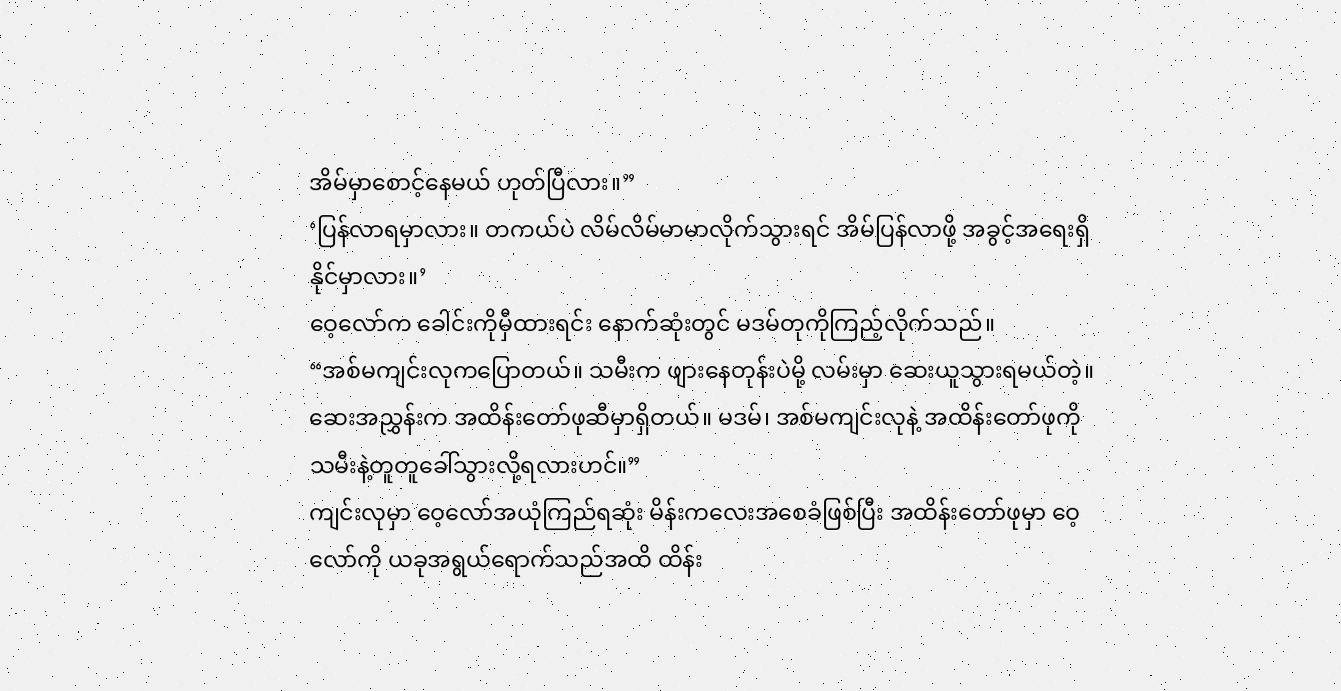အိမ်မှာစောင့်နေမယ် ဟုတ်ပြီလား။”
‘ပြန်လာရမှာလား။ တကယ်ပဲ လိမ်လိမ်မာမာလိုက်သွားရင် အိမ်ပြန်လာဖို့ အခွင့်အရေးရှိနိုင်မှာလား။’
ဝေ့လော်က ခေါင်းကိုမှီထားရင်း နောက်ဆုံးတွင် မဒမ်တုကိုကြည့်လိုက်သည်။
“အစ်မကျင်းလုကပြောတယ်။ သမီးက ဖျားနေတုန်းပဲမို့ လမ်းမှာ ဆေးယူသွားရမယ်တဲ့။ ဆေးအညွှန်းက အထိန်းတော်ဖုဆီမှာရှိတယ်။ မဒမ်၊ အစ်မကျင်းလုနဲ့ အထိန်းတော်ဖုကို သမီးနဲ့တူတူခေါ်သွားလို့ရလားဟင်။”
ကျင်းလုမှာ ဝေ့လော်အယုံကြည်ရဆုံး မိန်းကလေးအစေခံဖြစ်ပြီး အထိန်းတော်ဖုမှာ ဝေ့လော်ကို ယခုအရွယ်ရောက်သည်အထိ ထိန်း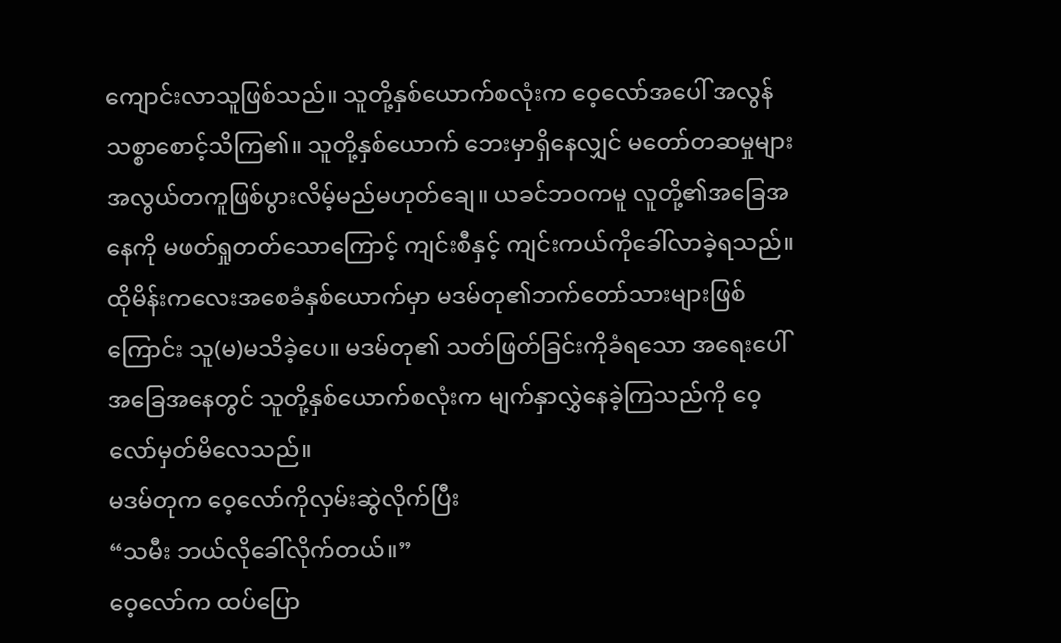ကျောင်းလာသူဖြစ်သည်။ သူတို့နှစ်ယောက်စလုံးက ဝေ့လော်အပေါ် အလွန်သစ္စာစောင့်သိကြ၏။ သူတို့နှစ်ယောက် ဘေးမှာရှိနေလျှင် မတော်တဆမှုများ အလွယ်တကူဖြစ်ပွားလိမ့်မည်မဟုတ်ချေ။ ယခင်ဘဝကမူ လူတို့၏အခြေအနေကို မဖတ်ရှုတတ်သောကြောင့် ကျင်းစီနှင့် ကျင်းကယ်ကိုခေါ်လာခဲ့ရသည်။ ထိုမိန်းကလေးအစေခံနှစ်ယောက်မှာ မဒမ်တု၏ဘက်တော်သားများဖြစ်ကြောင်း သူ(မ)မသိခဲ့ပေ။ မဒမ်တု၏ သတ်ဖြတ်ခြင်းကိုခံရသော အရေးပေါ်အခြေအနေတွင် သူတို့နှစ်ယောက်စလုံးက မျက်နှာလွှဲနေခဲ့ကြသည်ကို ဝေ့လော်မှတ်မိလေသည်။
မဒမ်တုက ဝေ့လော်ကိုလှမ်းဆွဲလိုက်ပြီး
“သမီး ဘယ်လိုခေါ်လိုက်တယ်။”
ဝေ့လော်က ထပ်ပြော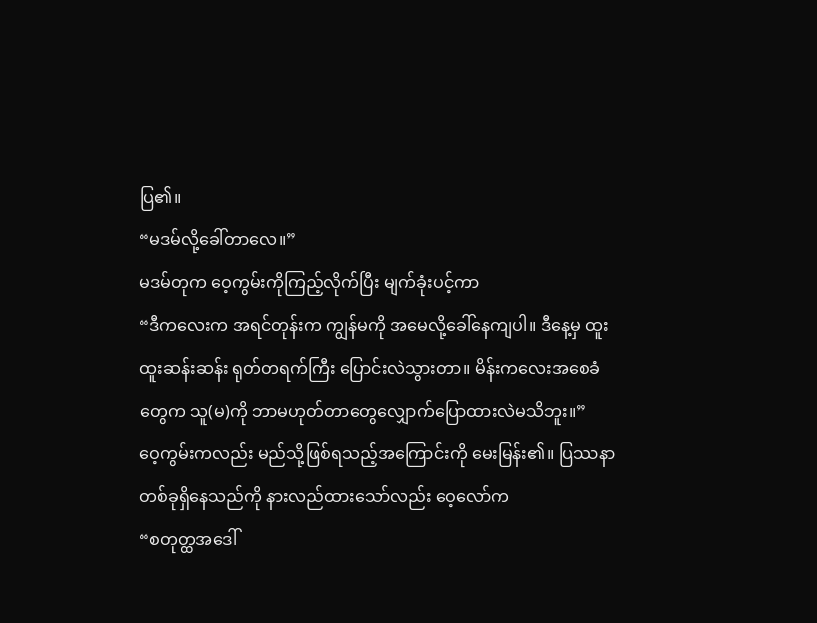ပြ၏။
“မဒမ်လို့ခေါ်တာလေ။”
မဒမ်တုက ဝေ့ကွမ်းကိုကြည့်လိုက်ပြီး မျက်ခုံးပင့်ကာ
“ဒီကလေးက အရင်တုန်းက ကျွန်မကို အမေလို့ခေါ်နေကျပါ။ ဒီနေ့မှ ထူးထူးဆန်းဆန်း ရုတ်တရက်ကြီး ပြောင်းလဲသွားတာ။ မိန်းကလေးအစေခံတွေက သူ(မ)ကို ဘာမဟုတ်တာတွေလျှောက်ပြောထားလဲမသိဘူး။”
ဝေ့ကွမ်းကလည်း မည်သို့ဖြစ်ရသည့်အကြောင်းကို မေးမြန်း၏။ ပြဿနာတစ်ခုရှိနေသည်ကို နားလည်ထားသော်လည်း ဝေ့လော်က
“စတုတ္ထအဒေါ်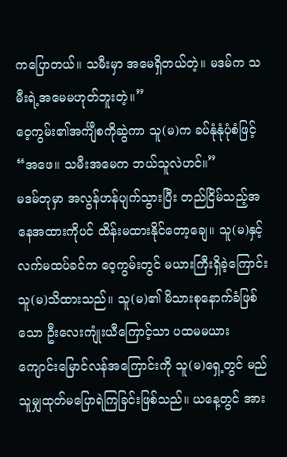ကပြောတယ်။ သမီးမှာ အမေရှိတယ်တဲ့။ မဒမ်က သမီးရဲ့အမေမဟုတ်ဘူးတဲ့။”
ဝေ့ကွမ်း၏အင်္ကျီစကိုဆွဲကာ သူ(မ)က ခပ်နုံနုံပုံစံဖြင့်
“အဖေ။ သမီးအမေက ဘယ်သူလဲဟင်။”
မဒမ်တုမှာ အလွန်ဟန်ပျက်သွားပြီး တည်ငြိမ်သည့်အနေအထားကိုပင် ထိန်းမထားနိုင်တော့ချေ။ သူ(မ)နှင့် လက်မထပ်ခင်က ဝေ့ကွမ်းတွင် မယားကြီးရှိခဲ့ကြောင်း သူ(မ)သိထားသည်။ သူ(မ)၏ မိသားစုနောက်ခံဖြစ်သော ဦးလေးကျုံးယီကြောင့်သာ ပထမမယား ကျောင်းမြောင်လန်အကြောင်းကို သူ(မ)ရှေ့တွင် မည်သူမျှထုတ်မပြောရဲကြခြင်းဖြစ်သည်။ ယနေ့တွင် အား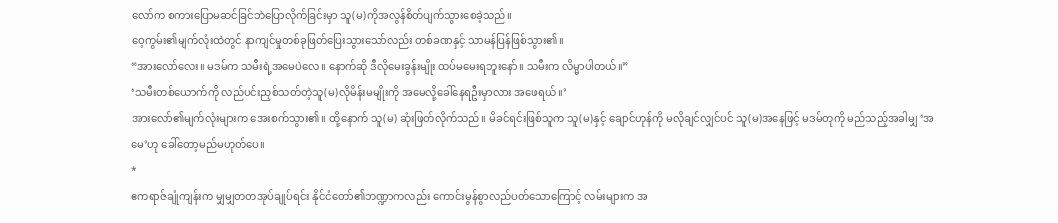လော်က စကားပြောမဆင်ခြင်ဘဲပြောလိုက်ခြင်းမှာ သူ(မ)ကိုအလွန်စိတ်ပျက်သွားစေခဲ့သည်။
ဝေ့ကွမ်း၏မျက်လုံးထဲတွင် နာကျင်မှုတစ်ခုဖြတ်ပြေးသွားသော်လည်း တစ်ခဏနှင့် သာမန်ပြန်ဖြစ်သွား၏။
“အားလော်လေး။ မဒမ်က သမီးရဲ့အမေပဲလေ။ နောက်ဆို ဒီလိုမေးခွန်းမျိုး ထပ်မမေးရဘူးနော်။ သမီးက လိမ္မာပါတယ်။”
‘သမီးတစ်ယောက်ကို လည်ပင်းညှစ်သတ်တဲ့သူ(မ)လိုမိန်းမမျိုးကို အမေလို့ခေါ်နေရဦးမှာလား အဖေရယ်။’
အားလော်၏မျက်လုံးများက အေးစက်သွား၏။ ထို့နောက် သူ(မ) ဆုံးဖြတ်လိုက်သည်။ မိခင်ရင်းဖြစ်သူက သူ(မ)နှင့် ချောင်ဟုန်ကို မလိုချင်လျှင်ပင် သူ(မ)အနေဖြင့် မဒမ်တုကို မည်သည့်အခါမျှ ‘အမေ’ဟု ခေါ်တော့မည်မဟုတ်ပေ။
*
ဧကရာဇ်ချုံကျန်းက မျှမျှတတအုပ်ချုပ်ရင်း နိုင်ငံတော်၏ဘဏ္ဍာကလည်း ကောင်းမွန်စွာလည်ပတ်သောကြောင့် လမ်းများက အ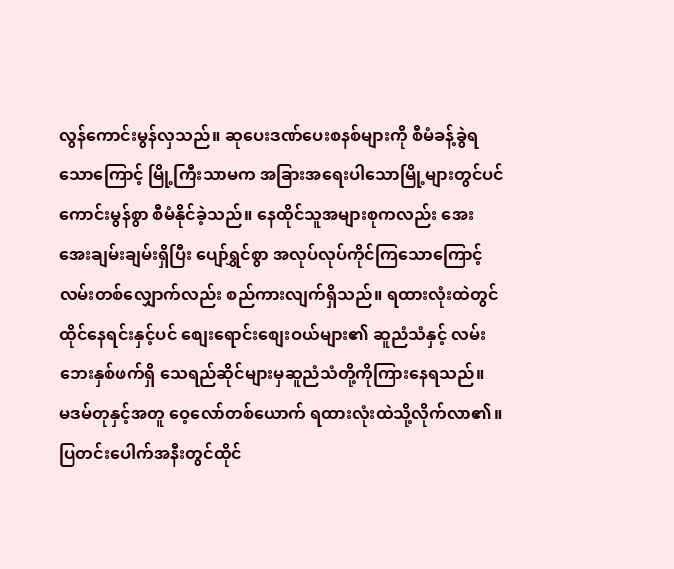လွန်ကောင်းမွန်လှသည်။ ဆုပေးဒဏ်ပေးစနစ်များကို စီမံခန့်ခွဲရသောကြောင့် မြို့ကြီးသာမက အခြားအရေးပါသောမြို့များတွင်ပင် ကောင်းမွန်စွာ စီမံနိုင်ခဲ့သည်။ နေထိုင်သူအများစုကလည်း အေးအေးချမ်းချမ်းရှိပြီး ပျော်ရွှင်စွာ အလုပ်လုပ်ကိုင်ကြသောကြောင့် လမ်းတစ်လျှောက်လည်း စည်ကားလျက်ရှိသည်။ ရထားလုံးထဲတွင် ထိုင်နေရင်းနှင့်ပင် စျေးရောင်းစျေးဝယ်များ၏ ဆူညံသံနှင့် လမ်းဘေးနှစ်ဖက်ရှိ သေရည်ဆိုင်များမှဆူညံသံတို့ကိုကြားနေရသည်။
မဒမ်တုနှင့်အတူ ဝေ့လော်တစ်ယောက် ရထားလုံးထဲသို့လိုက်လာ၏။ ပြတင်းပေါက်အနီးတွင်ထိုင်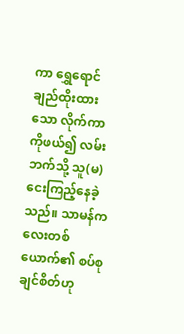ကာ ရွှေရောင်ချည်ထိုးထားသော လိုက်ကာကိုဖယ်၍ လမ်းဘက်သို့ သူ(မ)ငေးကြည့်နေခဲ့သည်။ သာမန်ကလေးတစ်ယောက်၏ စပ်စုချင်စိတ်ဟု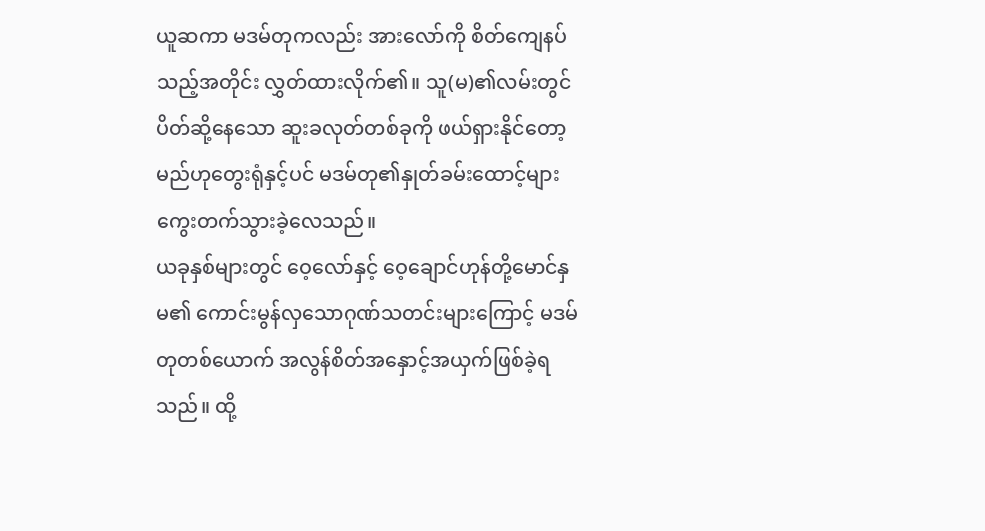ယူဆကာ မဒမ်တုကလည်း အားလော်ကို စိတ်ကျေနပ်သည့်အတိုင်း လွှတ်ထားလိုက်၏။ သူ(မ)၏လမ်းတွင် ပိတ်ဆို့နေသော ဆူးခလုတ်တစ်ခုကို ဖယ်ရှားနိုင်တော့မည်ဟုတွေးရုံနှင့်ပင် မဒမ်တု၏နှုတ်ခမ်းထောင့်များ ကွေးတက်သွားခဲ့လေသည်။
ယခုနှစ်များတွင် ဝေ့လော်နှင့် ဝေ့ချောင်ဟုန်တို့မောင်နှမ၏ ကောင်းမွန်လှသောဂုဏ်သတင်းများကြောင့် မဒမ်တုတစ်ယောက် အလွန်စိတ်အနှောင့်အယှက်ဖြစ်ခဲ့ရသည်။ ထို့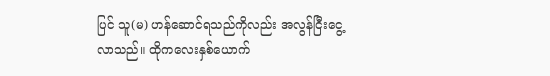ပြင် သူ(မ) ဟန်ဆောင်ရသည်ကိုလည်း အလွန်ငြီးငွေ့လာသည်။ ထိုကလေးနှစ်ယောက်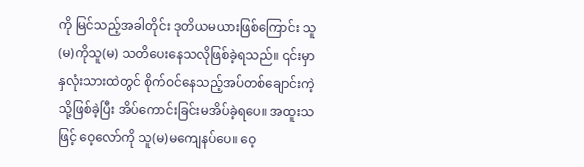ကို မြင်သည့်အခါတိုင်း ဒုတိယမယားဖြစ်ကြောင်း သူ(မ)ကိုသူ(မ) သတိပေးနေသလိုဖြစ်ခဲ့ရသည်။ ၎င်းမှာ နှလုံးသားထဲတွင် စိုက်ဝင်နေသည့်အပ်တစ်ချောင်းကဲ့သို့ဖြစ်ခဲ့ပြီး အိပ်ကောင်းခြင်းမအိပ်ခဲ့ရပေ။ အထူးသဖြင့် ဝေ့လော်ကို သူ(မ)မကျေနပ်ပေ။ ဝေ့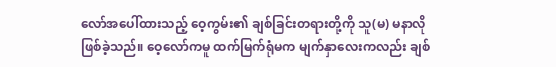လော်အပေါ်ထားသည့် ဝေ့ကွမ်း၏ ချစ်ခြင်းတရားတို့ကို သူ(မ) မနာလိုဖြစ်ခဲ့သည်။ ဝေ့လော်ကမူ ထက်မြက်ရုံမက မျက်နှာလေးကလည်း ချစ်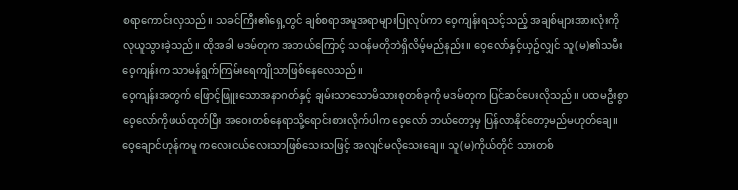စရာကောင်းလှသည်။ သခင်ကြီး၏ရှေ့တွင် ချစ်စရာအမူအရာများပြုလုပ်ကာ ဝေ့ကျန်းရသင့်သည့် အချစ်များအားလုံးကို လုယူသွားခဲ့သည်။ ထိုအခါ မဒမ်တုက အဘယ်ကြောင့် သဝန်မတိုဘဲရှိလိမ့်မည်နည်း။ ဝေ့လော်နှင့်ယှဥ်လျှင် သူ(မ)၏သမီး ဝေ့ကျန်းက သာမန်ရွက်ကြမ်းရေကျိုသာဖြစ်နေလေသည်။
ဝေ့ကျန်းအတွက် ဖြောင့်ဖြူးသောအနာဂတ်နှင့် ချမ်းသာသောမိသားစုတစ်ခုကို မဒမ်တုက ပြင်ဆင်ပေးလိုသည်။ ပထမဦးစွာ ဝေ့လော်ကိုဖယ်ထုတ်ပြီး အဝေးတစ်နေရာသို့ရောင်းစားလိုက်ပါက ဝေ့လော် ဘယ်တော့မှ ပြန်လာနိုင်တော့မည်မဟုတ်ချေ။ ဝေ့ချောင်ဟုန်ကမူ ကလေးငယ်လေးသာဖြစ်သေးသဖြင့် အလျင်မလိုသေးချေ။ သူ(မ)ကိုယ်တိုင် သားတစ်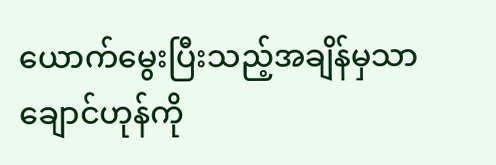ယောက်မွေးပြီးသည့်အချိန်မှသာ ချောင်ဟုန်ကို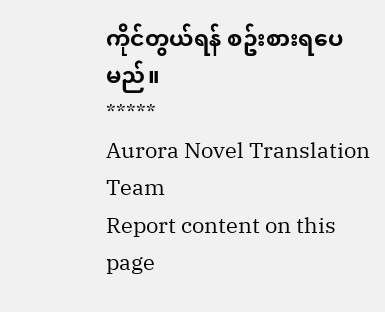ကိုင်တွယ်ရန် စဥ်းစားရပေမည်။
*****
Aurora Novel Translation Team
Report content on this page